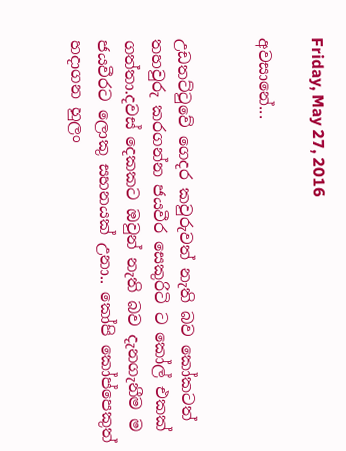Friday, May 27, 2016

අවසානේ...


උඩතට්ටුවේ ගෙදර කවුරුවත් නැති බව කෝකටත් තහවුරු කරගන්න ජයවීර සෙකුරිටි ට කෝල් එකක් ගත්තා.දවස් දෙකකට ඔවුන් නැති බව දැනගැනීම ම ජයවීරට ලොකු සහනයක් උනා.. කෝපි කෝප්පෙකුත් හදාගන හුලං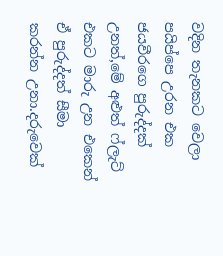වදින තැනකට වෙලා පයිප්පෙ උරන එක ජයවීරගෙ පුරුද්දක් උනත්,මේ අළුත් ෆ්ලැට් එකට මාරු උන එකෙන් ඒ පුරුද්දත් සීමා කරන්න උනා.දරුවෙක්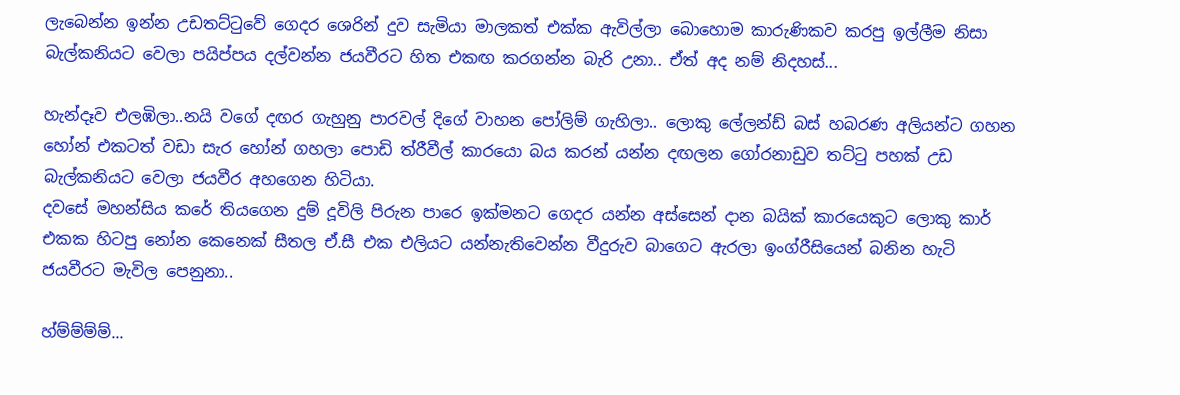ලැබෙන්න ඉන්න උඩතට්ටුවේ ගෙදර ශෙරින් දුව සැමියා මාලකත් එක්ක ඇවිල්ලා බොහොම කාරුණිකව කරපු ඉල්ලීම නිසා බැල්කනියට වෙලා පයිප්පය දල්වන්න ජයවීරට හිත එකඟ කරගන්න බැරි උනා.. ඒත් අද නම් නිදහස්...

හැන්දෑව එලඹිලා..නයි වගේ දඟර ගැහුනු පාරවල් දිගේ වාහන පෝලිම් ගැහිලා.. ලොකු ලේලන්ඩ් බස් හබරණ අලියන්ට ගහන හෝන් එකටත් වඩා සැර හෝන් ගහලා පොඩි ත්රීවීල් කාරයො බය කරන් යන්න දඟලන ගෝරනාඩුව තට්ටු පහක් උඩ බැල්කනියට වෙලා ජයවීර අහගෙන හිටියා.
දවසේ මහන්සිය කරේ තියගෙන දුම් දූවිලි පිරුන පාරෙ ඉක්මනට ගෙදර යන්න අස්සෙන් දාන බයික් කාරයෙකුට ලොකු කාර් එකක හිටපු නෝන කෙනෙක් සීතල ඒ.සී එක එලියට යන්නැතිවෙන්න වීදුරුව බාගෙට ඇරලා ඉංග්රීසියෙන් බනින හැටි ජයවීරට මැවිල පෙනුනා..

හ්ම්ම්ම්ම්...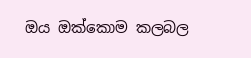ඔය ඔක්කොම කලබල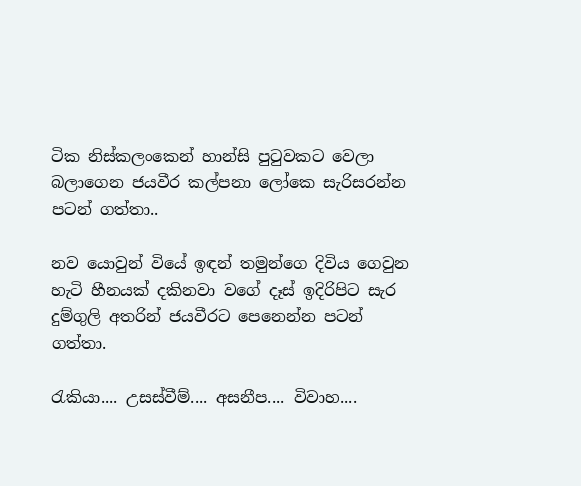ටික නිස්කලංකෙන් හාන්සි පුටුවකට වෙලා බලාගෙන ජයවීර කල්පනා ලෝකෙ සැරිසරන්න පටන් ගත්තා..

නව යොවුන් වියේ ඉඳන් තමුන්ගෙ දිවිය ගෙවුන හැටි හීනයක් දකිනවා වගේ දෑස් ඉදිරිපිට සැර දුම්ගුලි අතරින් ජයවීරට පෙනෙන්න පටන් ගත්තා.

රැකියා.... උසස්වීම්.... අසනීප.... විවාහ....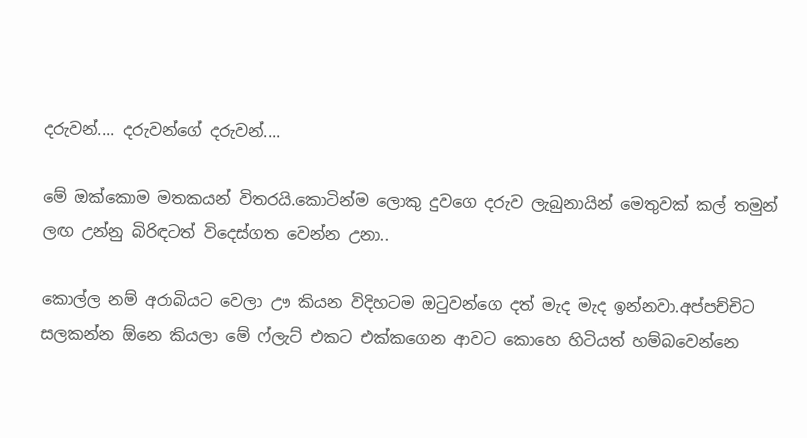දරුවන්.... දරුවන්ගේ දරුවන්....

මේ ඔක්කොම මතකයන් විතරයි.කොටින්ම ලොකු දුවගෙ දරුව ලැබුනායින් මෙතුවක් කල් තමුන් ලඟ උන්නු බිරිඳටත් විදෙස්ගත වෙන්න උනා..

කොල්ල නම් අරාබියට වෙලා ඌ කියන විදිහටම ඔටුවන්ගෙ දත් මැද මැද ඉන්නවා.අප්පච්චිට සලකන්න ඕනෙ කියලා මේ ෆ්ලැට් එකට එක්කගෙන ආවට කොහෙ හිටියත් හම්බවෙන්නෙ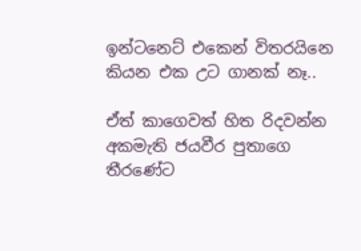ඉන්ටනෙට් එකෙන් විතරයිනෙ කියන එක උට ගානක් නෑ..

ඒත් කාගෙවත් හිත රිදවන්න අකමැති ජයවීර පුතාගෙ තීරණේට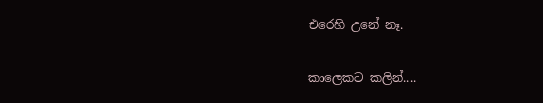එරෙහි උනේ නෑ.

කාලෙකට කලින්....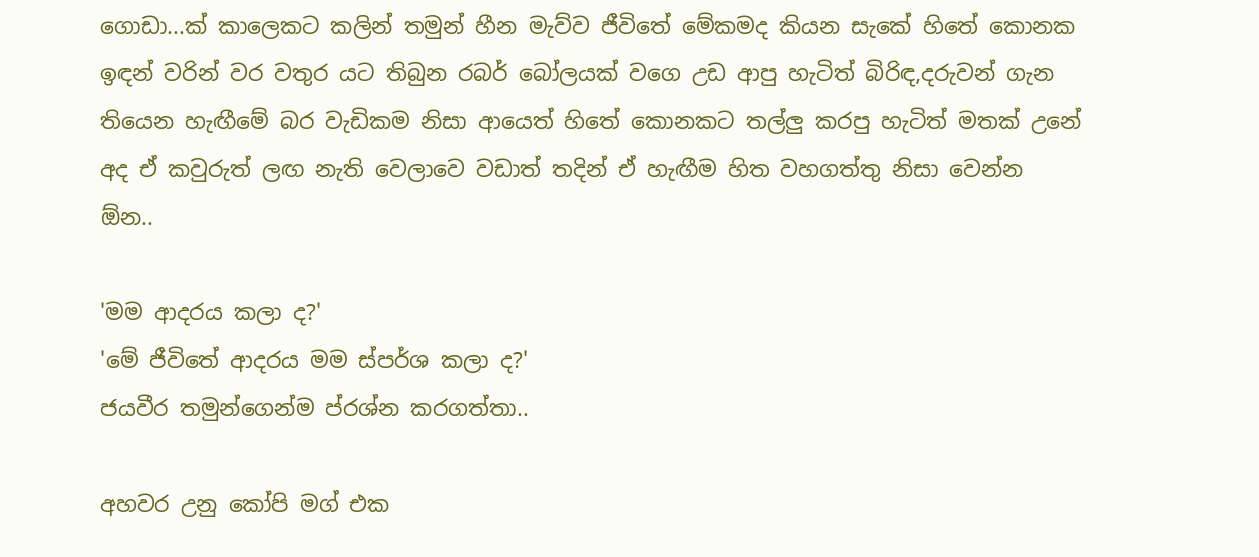ගොඩා...ක් කාලෙකට කලින් තමුන් හීන මැව්ව ජීවිතේ මේකමද කියන සැකේ හිතේ කොනක ඉඳන් වරින් වර වතුර යට තිබුන රබර් බෝලයක් වගෙ උඩ ආපු හැටිත් බිරිඳ,දරුවන් ගැන තියෙන හැඟීමේ බර වැඩිකම නිසා ආයෙත් හිතේ කොනකට තල්ලු කරපු හැටිත් මතක් උනේ අද ඒ කවුරුත් ලඟ නැති වෙලාවෙ වඩාත් තදින් ඒ හැඟීම හිත වහගත්තු නිසා වෙන්න ඕන..

'මම ආදරය කලා ද?'
'මේ ජීවිතේ ආදරය මම ස්පර්ශ කලා ද?'
ජයවීර තමුන්ගෙන්ම ප්රශ්න කරගත්තා..

අහවර උනු කෝපි මග් එක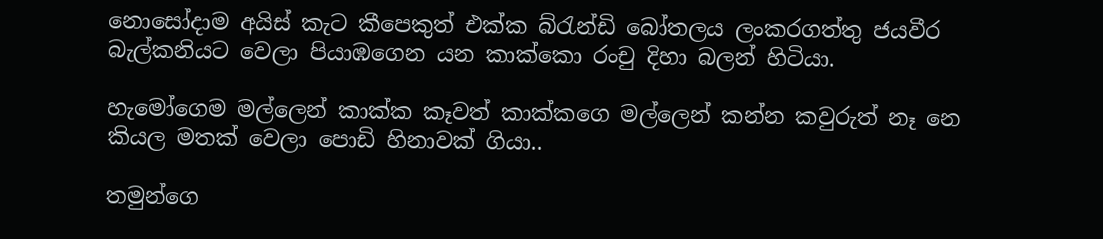නොසෝදාම අයිස් කැට කීපෙකුත් එක්ක බ්රැන්ඩි බෝතලය ලංකරගත්තු ජයවීර බැල්කනියට වෙලා පියාඹගෙන යන කාක්කො රංචු දිහා බලන් හිටියා.

හැමෝගෙම මල්ලෙන් කාක්ක කෑවත් කාක්කගෙ මල්ලෙන් කන්න කවුරුත් නෑ නෙ කියල මතක් වෙලා පොඩි හිනාවක් ගියා..

තමුන්ගෙ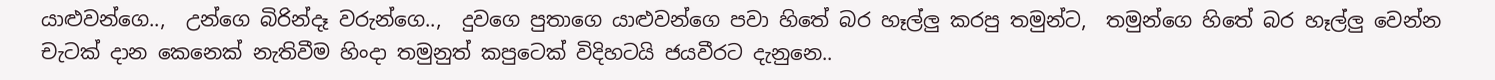යාළුවන්ගෙ..,  උන්ගෙ බිරින්දෑ වරුන්ගෙ..,  දුවගෙ පුතාගෙ යාළුවන්ගෙ පවා හිතේ බර හෑල්ලු කරපු තමුන්ට,  තමුන්ගෙ හිතේ බර හෑල්ලු වෙන්න චැටක් දාන කෙනෙක් නැතිවීම හිංදා තමුනුත් කපුටෙක් විදිහටයි ජයවීරට දැනුනෙ..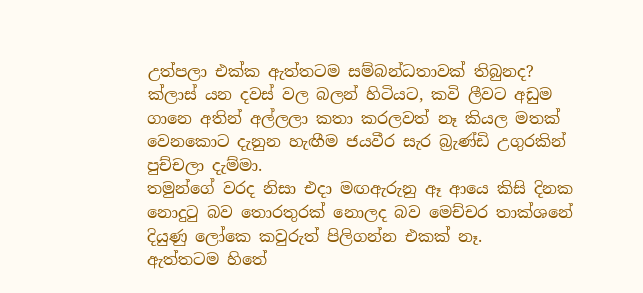උත්පලා එක්ක ඇත්තටම සම්බන්ධතාවක් තිබුනද?
ක්ලාස් යන දවස් වල බලන් හිටියට, කවි ලීවට අඩුම ගානෙ අතින් අල්ලලා කතා කරලවත් නෑ කියල මතක් වෙනකොට දැනුන හැඟීම ජයවීර සැර බ්‍රැණ්ඩි උගුරකින් පුච්චලා දැම්මා.
තමුන්ගේ වරද නිසා එදා මඟඇරුනු ඈ ආයෙ කිසි දිනක නොදුටු බව තොරතුරක් නොලද බව මෙච්චර තාක්ශනේ දියුණු ලෝකෙ කවුරුත් පිලිගන්න එකක් නෑ.
ඇත්තටම හිතේ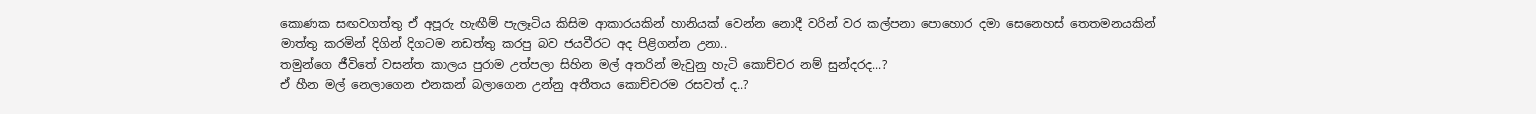කොණක සඟවගත්තු ඒ අපූරු හැඟීම් පැලෑටිය කිසිම ආකාරයකින් හානියක් වෙන්න නොදී වරින් වර කල්පනා පොහොර දමා සෙනෙහස් තෙතමනයකින් මාත්තු කරමින් දිගින් දිගටම නඩත්තු කරපු බව ජයවීරට අද පිළිගන්න උනා..
තමුන්ගෙ ජීවිතේ වසන්ත කාලය පුරාම උත්පලා සිහින මල් අතරින් මැවුනු හැටි කොච්චර නම් සුන්දරද...?
ඒ හීන මල් නෙලාගෙන එනකන් බලාගෙන උන්නු අතීතය කොච්චරම රසවත් ද..?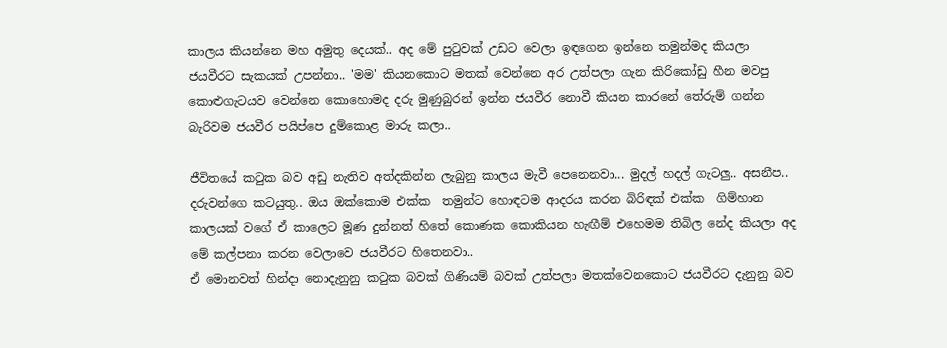කාලය කියන්නෙ මහ අමුතු දෙයක්.. අද මේ පුටුවක් උඩට වෙලා ඉඳගෙන ඉන්නෙ තමුන්මද කියලා ජයවීරට සැකයක් උපන්නා.. 'මම' කියනකොට මතක් වෙන්නෙ අර උත්පලා ගැන කිරිකෝඩු හීන මවපු කොළුගැටයව වෙන්නෙ කොහොමද දරු මුණුබුරන් ඉන්න ජයවීර නොවී කියන කාරනේ තේරුම් ගන්න බැරිවම ජයවීර පයිප්පෙ දුම්කොළ මාරු කලා..

ජීවිතයේ කටුක බව අඩු නැතිව අත්දකින්න ලැබුනු කාලය මැවී පෙනෙනවා... මුදල් හදල් ගැටලු.. අසනීප.. දරුවන්ගෙ කටයුතු.. ඔය ඔක්කොම එක්ක  තමුන්ට හොඳටම ආදරය කරන බිරිඳක් එක්ක  ගිම්හාන කාලයක් වගේ ඒ කාලෙට මූණ දුන්නත් හිතේ කොණක කොකියන හැඟීම් එහෙමම තිබිල නේද කියලා අද මේ කල්පනා කරන වෙලාවෙ ජයවීරට හිතෙනවා..
ඒ මොනවත් හින්දා නොදැනුනු කටුක බවක් ගිණියම් බවක් උත්පලා මතක්වෙනකොට ජයවීරට දැනුනු බව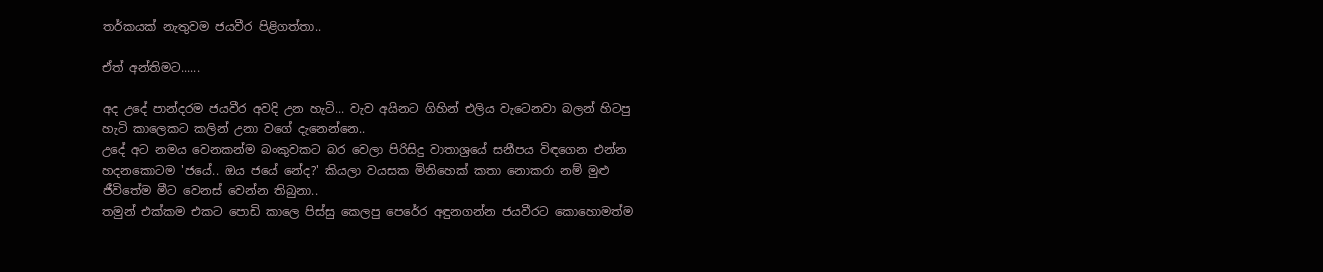තර්කයක් නැතුවම ජයවීර පිළිගත්තා..

ඒත් අන්තිමට......

අද උදේ පාන්දරම ජයවීර අවදි උන හැටි... වැව අයිනට ගිහින් එලිය වැටෙනවා බලන් හිටපු හැටි කාලෙකට කලින් උනා වගේ දැනෙන්නෙ..
උදේ අට නමය වෙනකන්ම බංකුවකට බර වෙලා පිරිසිදු වාතාශ්‍රයේ සනීපය විඳගෙන එන්න හදනකොටම 'ජයේ.. ඔය ජයේ නේද?' කියලා වයසක මිනිහෙක් කතා නොකරා නම් මුළු ජීවිතේම මීට වෙනස් වෙන්න තිබුනා..
තමුන් එක්කම එකට පොඩි කාලෙ පිස්සු කෙලපු පෙරේර අඳුනගන්න ජයවීරට කොහොමත්ම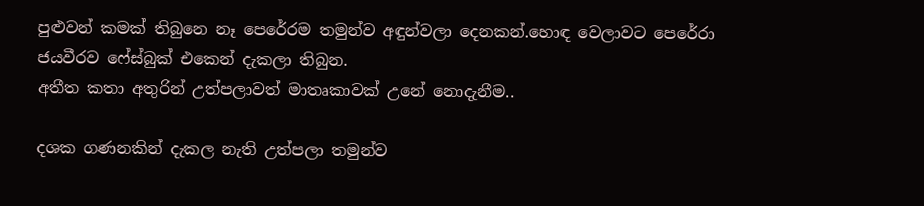පුළුවන් කමක් තිබුනෙ නෑ පෙරේරම තමුන්ව අඳුන්වලා දෙනකන්.හොඳ වෙලාවට පෙරේරා ජයවීරව ෆේස්බුක් එකෙන් දැකලා තිබුන.
අතීත කතා අතුරින් උත්පලාවත් මාතෘකාවක් උනේ නොදැනීම..

දශක ගණනකින් දැකල නැති උත්පලා තමුන්ව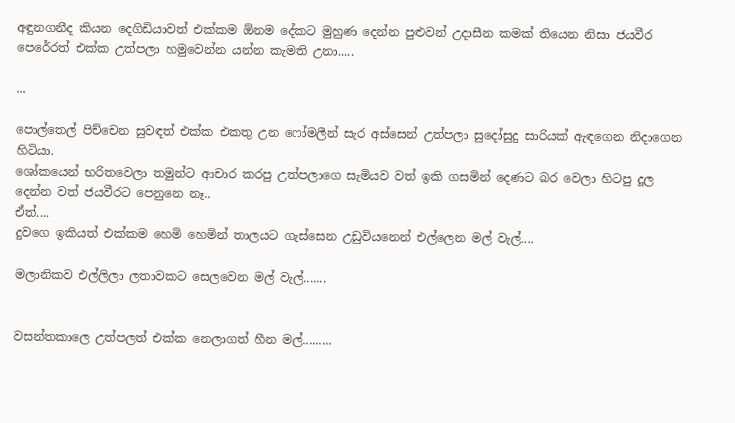අඳුනගනීද කියන දෙගිඩියාවත් එක්කම ඕනම දේකට මුහුණ දෙන්න පුළුවන් උදාසීන කමක් තියෙන නිසා ජයවීර පෙරේරත් එක්ක උත්පලා හමුවෙන්න යන්න කැමති උනා.....

...

පොල්තෙල් පිච්චෙන සුවඳත් එක්ක එකතු උන ෆෝමලීන් සැර අස්සෙන් උත්පලා සුදෝසුදු සාරියක් ඇඳගෙන නිදාගෙන හිටියා.
ශෝකයෙන් භරිතවෙලා තමුන්ට ආචාර කරපු උත්පලාගෙ සැමියව වත් ඉකි ගසමින් දෙණට බර වෙලා හිටපු දූල දෙන්න වත් ජයවීරට පෙනුනෙ නෑ..
ඒත්....
දුවගෙ ඉකියත් එක්කම හෙමි හෙමින් තාලයට ගැස්සෙන උඩුවියනෙන් එල්ලෙන මල් වැල්....

මලානිකව එල්ලිලා ලතාවකට සෙලවෙන මල් වැල්.......


වසන්තකාලෙ උත්පලත් එක්ක නෙලාගත් හීන මල්.........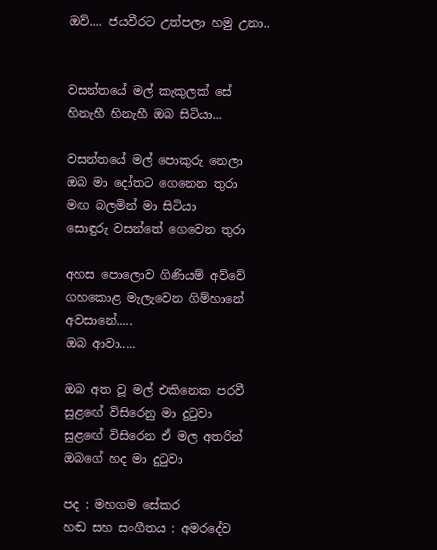ඔව්.... ජයවීරට උත්පලා හමු උනා..


වසන්තයේ මල් කැකුලක් සේ
හිනැහී හිනැහී ඔබ සිටියා...

වසන්තයේ මල් පොකුරු නෙලා
ඔබ මා දෝතට ගෙනෙන තුරා
මඟ බලමින් මා සිටියා
සොඳුරු වසන්තේ ගෙවෙන තුරා

අහස පොලොව ගිණියම් අව්වේ
ගහකොළ මැලැවෙන ගිම්හානේ
අවසානේ.....
ඔබ ආවා.....

ඔබ අත වූ මල් එකිනෙක පරවී
සුළඟේ විසිරෙනු මා දුටුවා
සුළඟේ විසිරෙන ඒ මල අතරින්
ඔබගේ හද මා දුටුවා

පද : මහගම සේකර
හඬ සහ සංගීතය : අමරදේව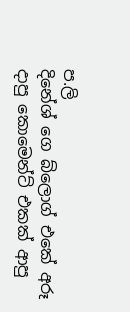ප.ලි
දිනේශ් ගෙ බ්ලොග් එකේ අරූ දාපු කොමෙන්ට් එකක් ආපු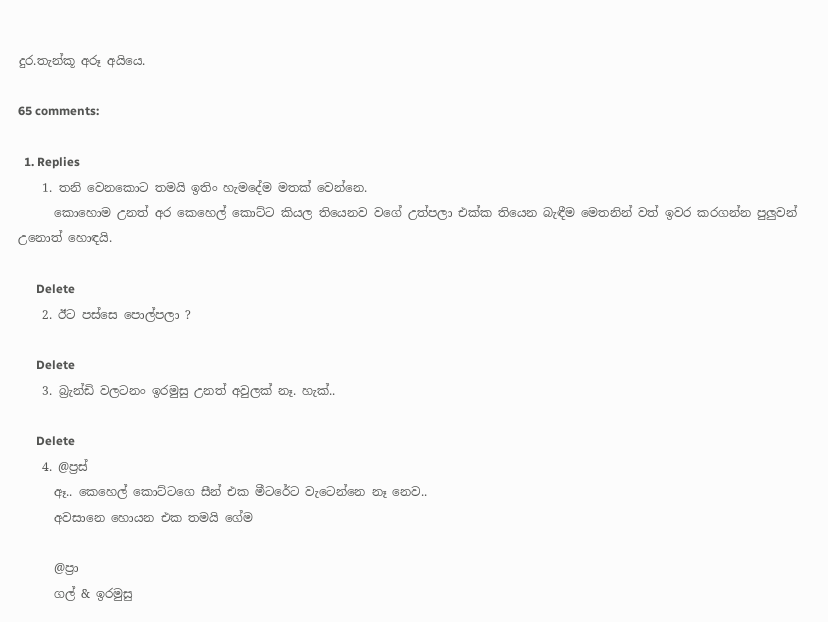දුර.තැන්කූ අරූ අයියෙ.

65 comments:

  1. Replies
    1. තනි වෙනකොට තමයි ඉතිං හැමදේම මතක් වෙන්නෙ.
      කොහොම උනත් අර කෙහෙල් කොට්ට කියල තියෙනව වගේ උත්පලා එක්ක තියෙන බැඳීම මෙතනින් වත් ඉවර කරගන්න පුලුවන් උනොත් හොඳයි.

      Delete
    2. ඊට පස්සෙ පොල්පලා ?

      Delete
    3. බ්‍රැන්ඩි වලටනං ඉරමුසු උනත් අවුලක් නෑ. හැක්..

      Delete
    4. @ප්‍රස්
      ඈ.. කෙහෙල් කොට්ටගෙ සීන් එක මීටරේට වැටෙන්නෙ නෑ නෙව..
      අවසානෙ හොයන එක තමයි ගේම

      @ප්‍රා
      ගල් & ඉරමුසු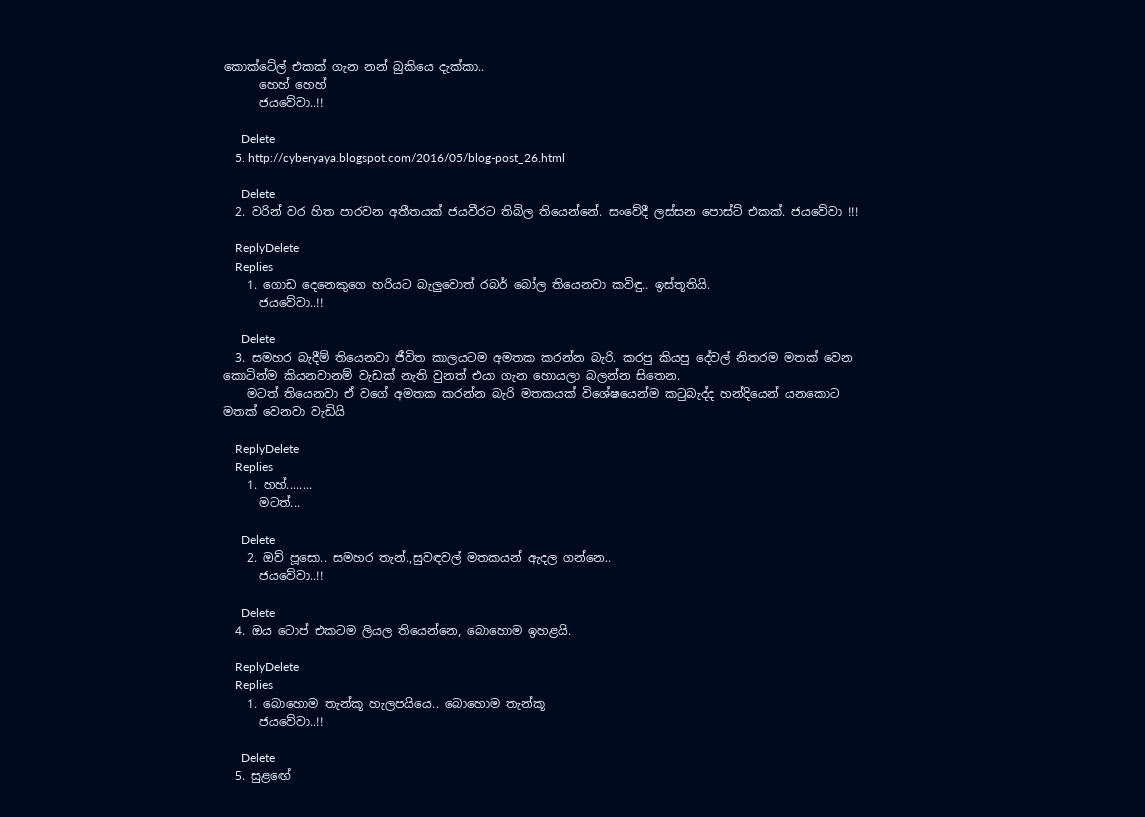කොක්ටේල් එකක් ගැන නන් බුකියෙ දැක්කා..
      හෙහ් හෙහ්
      ජයවේවා..!!

      Delete
    5. http://cyberyaya.blogspot.com/2016/05/blog-post_26.html

      Delete
  2. වරින් වර හිත පාරවන අතීතයක් ජයවීරට තිබිල තියෙන්නේ. සංවේදී ලස්සන පොස්ට් එකක්. ජයවේවා !!!

    ReplyDelete
    Replies
    1. ගොඩ දෙනෙකුගෙ හරියට බැලුවොත් රබර් බෝල තියෙනවා කවිඳු.. ඉස්තූතියි.
      ජයවේවා..!!

      Delete
  3. සමහර බැදීම් තියෙනවා ජීවිත කාලයටම අමතක කරන්න බැරි. කරපු කියපු දේවල් නිතරම මතක් වෙන කොටින්ම කියනවානම් වැඩක් නැති වුනත් එයා ගැන හොයලා බලන්න සිතෙන.
    මටත් තියෙනවා ඒ වගේ අමතක කරන්න බැරි මතකයක් විශේෂයෙන්ම කටුබැද්ද හන්දියෙන් යනකොට මතක් වෙනවා වැඩියි

    ReplyDelete
    Replies
    1. හහ්........
      මටත්...

      Delete
    2. ඔව් පූසො.. සමහර තැන්.,සුවඳවල් මතකයන් ඇදල ගන්නෙ..
      ජයවේවා..!!

      Delete
  4. ඔය ටොප් එකටම ලියල තියෙන්නෙ, බොහොම ඉහළයි.

    ReplyDelete
    Replies
    1. බොහොම තැන්කූ හැලපයියෙ.. බොහොම තැන්කූ
      ජයවේවා..!!

      Delete
  5. සුළඟේ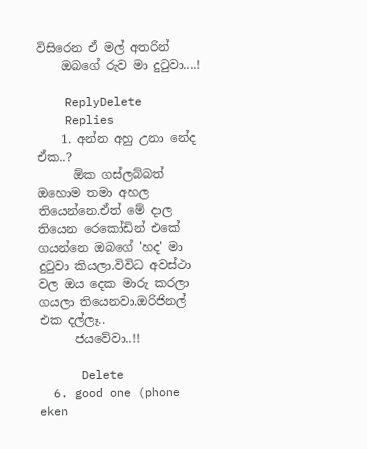විසිරෙන ඒ මල් අතරින්
    ඔබගේ රුව මා දුටුවා....!

    ReplyDelete
    Replies
    1. අන්න අහු උනා නේද ඒක..?
      ඕක ගස්ලබ්බත් ඔහොම තමා අහල තියෙන්නෙ.ඒත් මේ දාල තියෙන රෙකෝඩින් එකේ ගයන්නෙ ඔබගේ 'හද' මා දුටුවා කියලා.විවිධ අවස්ථා වල ඔය දෙක මාරු කරලා ගයලා තියෙනවා.ඔරිජිනල් එක දල්ලෑ..
      ජයවේවා..!!

      Delete
  6. good one (phone eken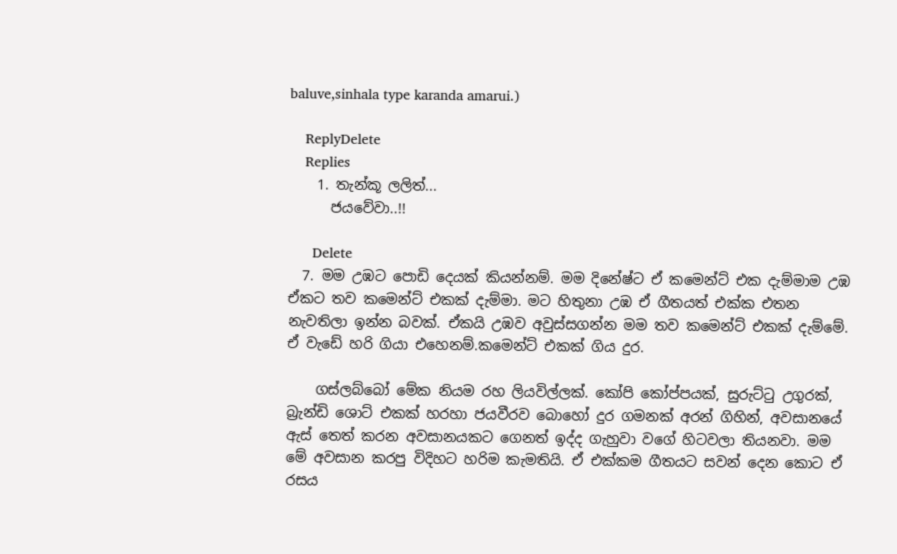baluve,sinhala type karanda amarui.)

    ReplyDelete
    Replies
    1. තැන්කූ ලලිත්...
      ජයවේවා..!!

      Delete
  7. මම උඹට පොඩි දෙයක් කියන්නම්. මම දිනේෂ්ට ඒ කමෙන්ට් එක දැම්මාම උඹ ඒකට තව කමෙන්ට් එකක් දැම්මා. මට හිතුනා උඹ ඒ ගීතයත් එක්ක එතන නැවතිලා ඉන්න බවක්. ඒකයි උඹව අවුස්සගන්න මම තව කමෙන්ට් එකක් දැම්මේ. ඒ වැඩේ හරි ගියා එහෙනම්.කමෙන්ට් එකක් ගිය දුර.

    ගස්ලබ්බෝ මේක නියම රහ ලියවිල්ලක්. කෝපි කෝප්පයක්, සුරුට්ටු උගුරක්, බ්‍රැන්ඩි ශොට් එකක් හරහා ජයවීරව බොහෝ දුර ගමනක් අරන් ගිහින්, අවසානයේ ඇස් තෙත් කරන අවසානයකට ගෙනත් ඉද්ද ගැහුවා වගේ හිටවලා තියනවා. මම මේ අවසාන කරපු විදිහට හරිම කැමතියි. ඒ එක්කම ගීතයට සවන් දෙන කොට ඒ රසය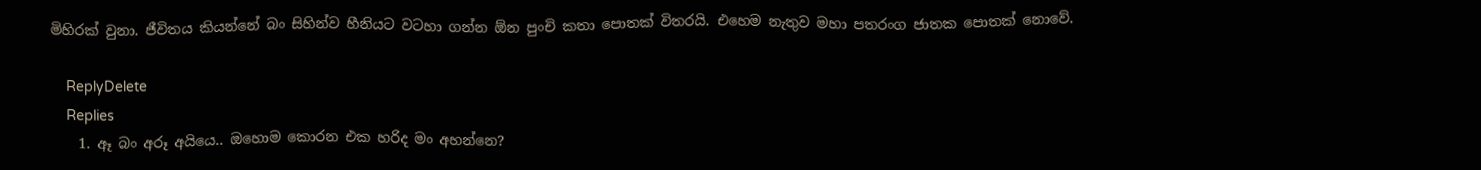මිහිරක් වුනා. ජීවිතය කියන්නේ බං සිහින්ව හීනියට වටහා ගන්න ඕන පුංචි කතා පොතක් විතරයි. එහෙම නැතුව මහා පතරංග ජාතක පොතක් නොවේ.

    ReplyDelete
    Replies
    1. ඈ බං අරූ අයියෙ.. ඔහොම කොරන එක හරිද මං අහන්නෙ?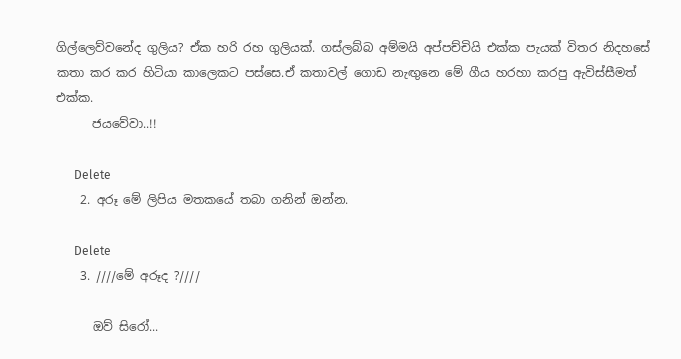ගිල්ලෙව්වනේද ගුලිය? ඒක හරි රහ ගුලියක්. ගස්ලබ්බ අම්මයි අප්පච්චියි එක්ක පැයක් විතර නිදහසේ කතා කර කර හිටියා කාලෙකට පස්සෙ.ඒ කතාවල් ගොඩ නැඟුනෙ මේ ගීය හරහා කරපු ඇවිස්සීමත් එක්ක.
      ජයවේවා..!!

      Delete
    2. අරූ මේ ලිපිය මතකයේ තබා ගනින් ඔන්න.

      Delete
    3. ////මේ අරූද ?////

      ඔව් සිරෝ...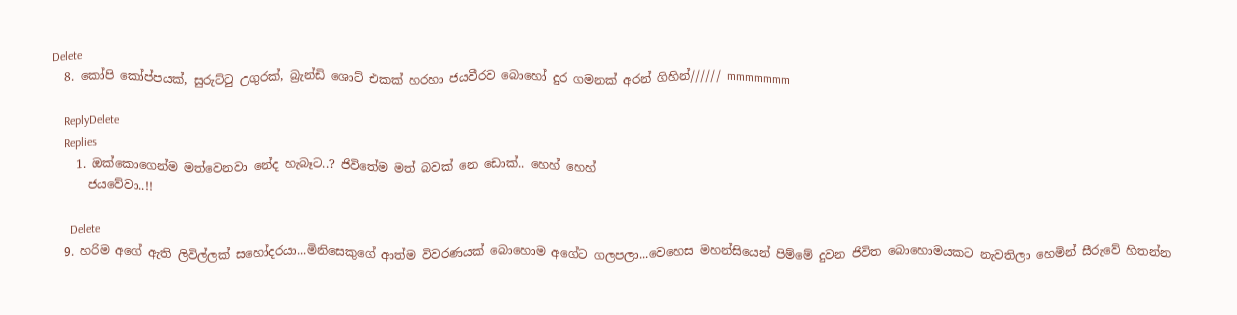Delete
  8. කෝපි කෝප්පයක්, සුරුට්ටු උගුරක්, බ්‍රැන්ඩි ශොට් එකක් හරහා ජයවීරව බොහෝ දුර ගමනක් අරන් ගිහින්////// mmmmmmm

    ReplyDelete
    Replies
    1. ඔක්කොගෙන්ම මත්වෙනවා නේද හැබෑට..? ජිවිතේම මත් බවක් නෙ ඩොක්.. හෙහ් හෙහ්
      ජයවේවා..!!

      Delete
  9. හරිම අගේ ඇති ලිවිල්ලක් සහෝදරයා...මිනිසෙකුගේ ආත්ම විවරණයක් බොහොම අගේට ගලපලා...වෙහෙස මහන්සියෙන් පිම්මේ දුවන ජිවිත බොහොමයකට නැවතිලා හෙමින් සීරුවේ හිතන්න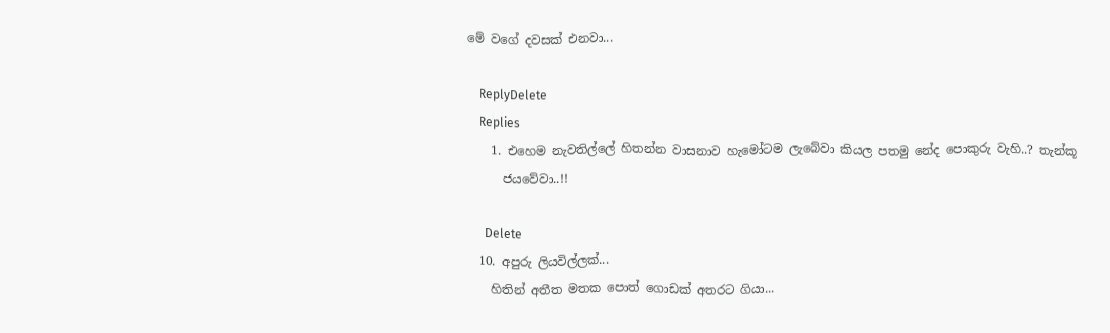මේ වගේ දවසක් එනවා...

    ReplyDelete
    Replies
    1. එහෙම නැවතිල්ලේ හිතන්න වාසනාව හැමෝටම ලැබේවා කියල පතමු නේද පොකුරු වැහි..? තැන්කූ
      ජයවේවා..!!

      Delete
  10. අපුරු ලියවිල්ලක්...
    හිතින් අතීත මතක පොත් ගොඩක් අතරට ගියා...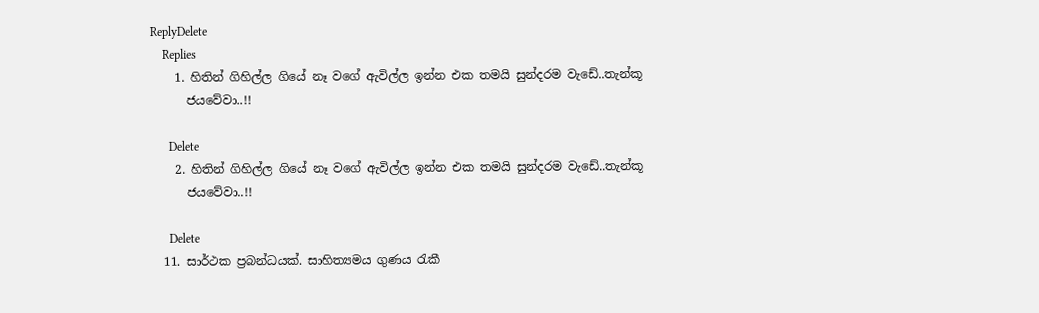ReplyDelete
    Replies
    1. හිතින් ගිහිල්ල ගියේ නෑ වගේ ඇවිල්ල ඉන්න එක තමයි සුන්දරම වැඩේ..තැන්කූ
      ජයවේවා..!!

      Delete
    2. හිතින් ගිහිල්ල ගියේ නෑ වගේ ඇවිල්ල ඉන්න එක තමයි සුන්දරම වැඩේ..තැන්කූ
      ජයවේවා..!!

      Delete
  11. සාර්ථක ප්‍රබන්ධයක්. සාහිත්‍යමය ගුණය රැකී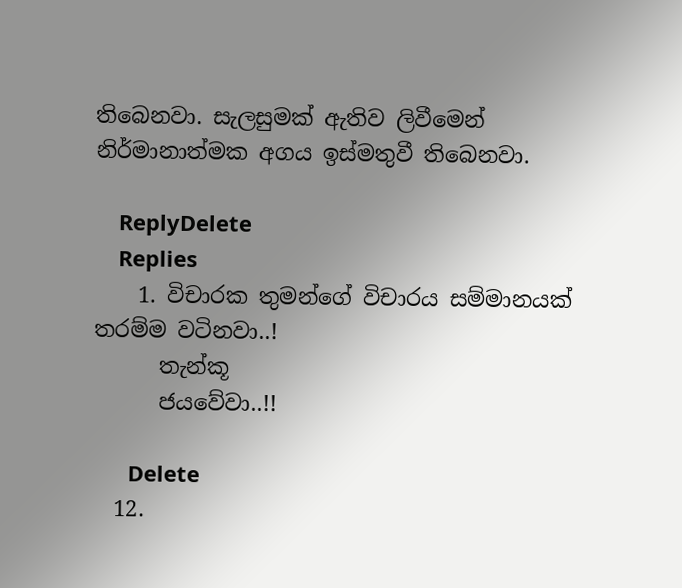තිබෙනවා. සැලසුමක් ඇතිව ලිවීමෙන් නිර්මානාත්මක අගය ඉස්මතුවී තිබෙනවා.

    ReplyDelete
    Replies
    1. විචාරක තුමන්ගේ විචාරය සම්මානයක් තරම්ම වටිනවා..!
      තැන්කූ
      ජයවේවා..!!

      Delete
  12.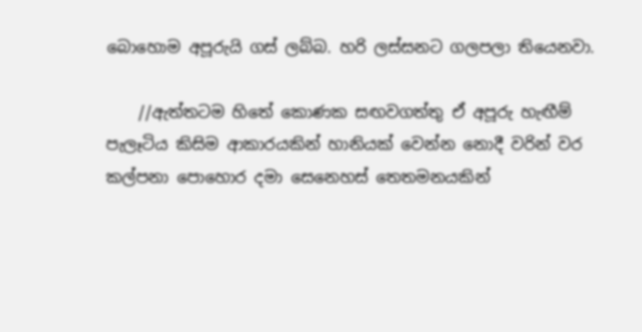බොහොම අපූරුයි ගස් ලබ්බ. හරි ලස්සනට ගලපලා තියෙනවා.

    //ඇත්තටම හිතේ කොණක සඟවගත්තු ඒ අපූරු හැඟීම් පැලෑටිය කිසිම ආකාරයකින් හානියක් වෙන්න නොදී වරින් වර කල්පනා පොහොර දමා සෙනෙහස් තෙතමනයකින්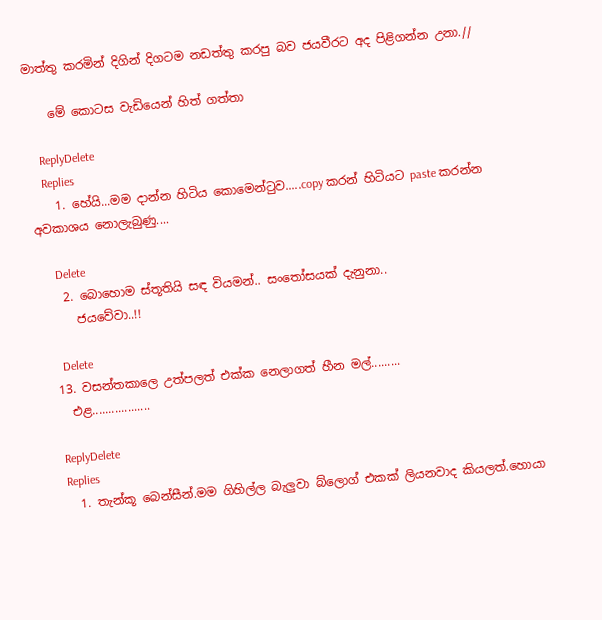මාත්තු කරමින් දිගින් දිගටම නඩත්තු කරපු බව ජයවීරට අද පිළිගන්න උනා.//

    මේ කොටස වැඩියෙන් හිත් ගත්තා

    ReplyDelete
    Replies
    1. හේයි...මම දාන්න හිටිය කොමෙන්ටුව.....copy කරන් හිටියට paste කරන්න අවකාශය නොලැබුණු....

      Delete
    2. බොහොම ස්තූතියි සඳ වියමන්.. සංතෝසයක් දැනුනා..
      ජයවේවා..!!

      Delete
  13. වසන්තකාලෙ උත්පලත් එක්ක නෙලාගත් හීන මල්.........
    එළ..................

    ReplyDelete
    Replies
    1. තැන්කූ බෙන්සීන්.මම ගිහිල්ල බැලුවා බ්ලොග් එකක් ලියනවාද කියලත්.හොයා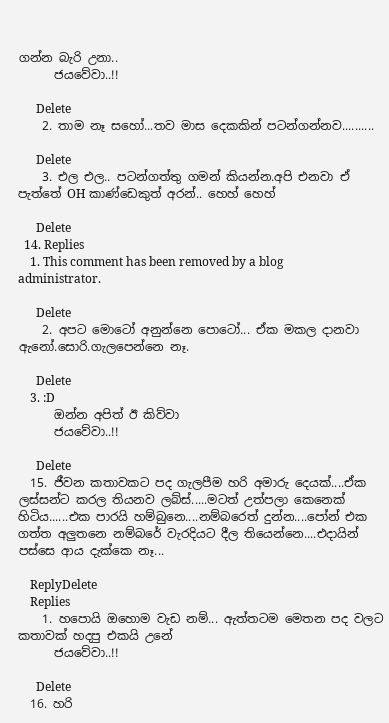ගන්න බැරි උනා..
      ජයවේවා..!!

      Delete
    2. තාම නෑ සහෝ...තව මාස දෙකකින් පටන්ගන්නව..........

      Delete
    3. එල එල.. පටන්ගත්තු ගමන් කියන්න.අපි එනවා ඒ පැත්තේ OH කාණ්ඩෙකුත් අරන්.. හෙහ් හෙහ්

      Delete
  14. Replies
    1. This comment has been removed by a blog administrator.

      Delete
    2. අපට මොටෝ අනුන්නෙ පොටෝ... ඒක මකල දානවා ඇනෝ.සොරි.ගැලපෙන්නෙ නෑ.

      Delete
    3. :D
      ඔන්න අපිත් ඊ කිව්වා
      ජයවේවා..!!

      Delete
  15. ජීවන කතාවකට පද ගැලපීම හරි අමාරු දෙයක්....ඒක ලස්සන්ට කරල තියනව ලබ්ස්.....මටත් උත්පලා කෙනෙක් හිටිය......එක පාරයි හම්බුනෙ....නම්බරෙත් දුන්න....පෝන් එක ගත්ත අලුතනෙ නම්බරේ වැරදියට දීල තියෙන්නෙ....එදායින් පස්සෙ ආය දැක්කෙ නෑ...

    ReplyDelete
    Replies
    1. හපොයි ඔහොම වැඩ නම්... ඇත්තටම මෙතන පද වලට කතාවක් හදපු එකයි උනේ
      ජයවේවා..!!

      Delete
  16. හරි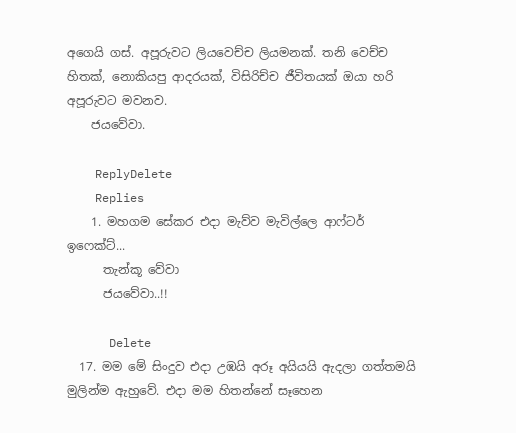අගෙයි ගස්. අපූරුවට ලියවෙච්ච ලියමනක්. තනි වෙච්ච හිතක්, නොකියපු ආදරයක්, විසිරිච්ච ජීවිතයක් ඔයා හරි අපූරුවට මවනව.
    ජයවේවා.

    ReplyDelete
    Replies
    1. මහගම සේකර එදා මැව්ව මැවිල්ලෙ ආෆ්ටර් ඉෆෙක්ට්...
      තැන්කූ වේවා
      ජයවේවා..!!

      Delete
  17. මම මේ සිංදුව එදා උඹයි අරූ අයියයි ඇදලා ගත්තමයි මුලින්ම ඇහුවේ. එදා මම හිතන්නේ සෑහෙන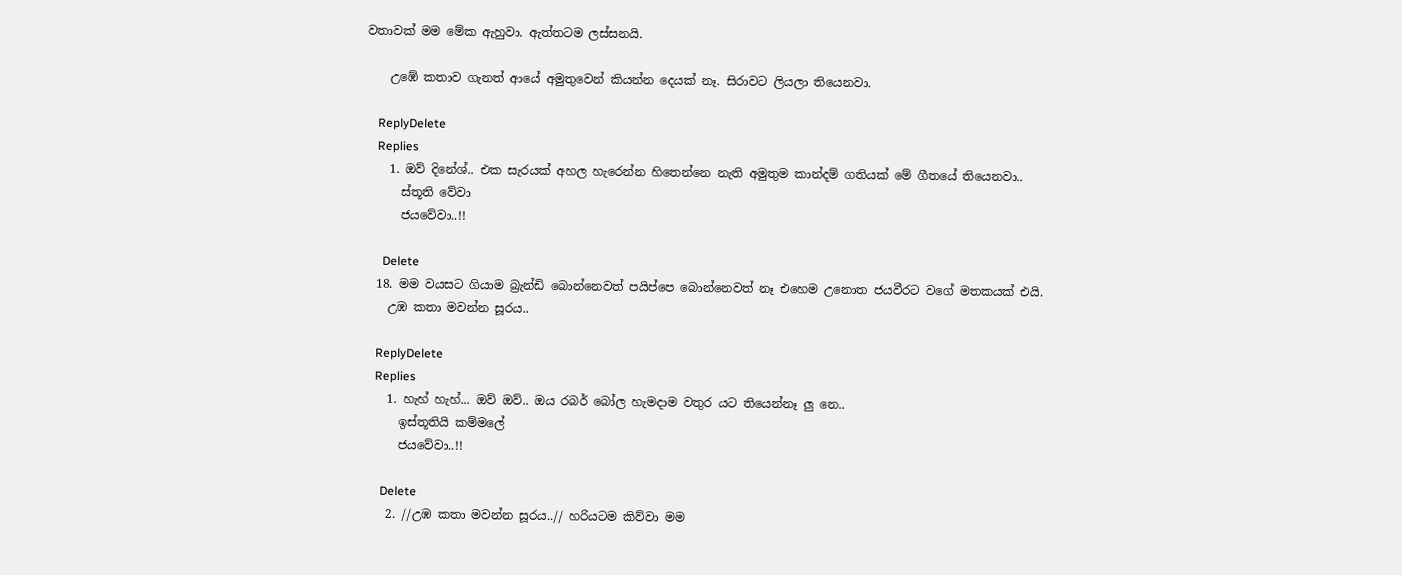වතාවක් මම මේක ඇහුවා. ඇත්තටම ලස්සනයි.

    උඹේ කතාව ගැනත් ආයේ අමුතුවෙන් කියන්න දෙයක් නෑ. සිරාවට ලියලා තියෙනවා.

    ReplyDelete
    Replies
    1. ඔව් දිනේශ්.. එක සැරයක් අහල හැරෙන්න හිතෙන්නෙ නැති අමුතුම කාන්දම් ගතියක් මේ ගීතයේ තියෙනවා..
      ස්තූති වේවා
      ජයවේවා..!!

      Delete
  18. මම වයසට ගියාම බ්‍රැන්ඩි බොන්නෙවත් පයිප්පෙ බොන්නෙවත් නෑ එහෙම උනොත ජයවීරට වගේ මතකයක් එයි.
    උඹ කතා මවන්න සූරය..

    ReplyDelete
    Replies
    1. හැහ් හැහ්... ඔව් ඔව්.. ඔය රබර් බෝල හැමදාම වතුර යට තියෙන්නෑ ලු නෙ..
      ඉස්තූතියි කම්මලේ
      ජයවේවා..!!

      Delete
    2. //උඹ කතා මවන්න සූරය..// හරියටම කිව්වා මම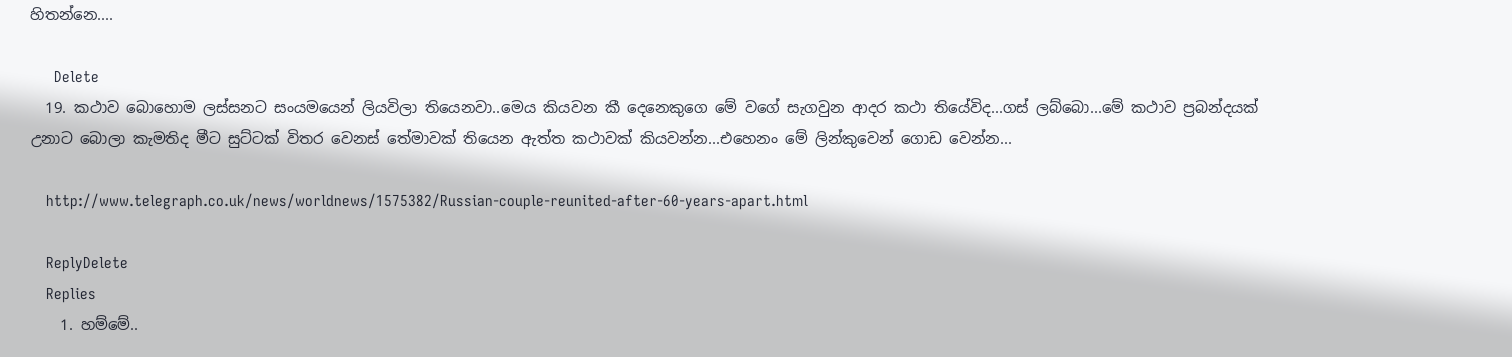හිතන්නෙ....

      Delete
  19. කථාව බොහොම ලස්සනට සංයමයෙන් ලියවිලා තියෙනවා..මෙය කියවන කී දෙනෙකුගෙ මේ වගේ සැගවුන ආදර කථා තියේවිද...ගස් ලබ්බො...මේ කථාව ප්‍ර‍බන්දයක් උනාට බොලා කැමතිද මීට සුට්ටක් විතර වෙනස් තේමාවක් තියෙන ඇත්ත කථාවක් කියවන්න...එහෙනං මේ ලින්කුවෙන් ගොඩ වෙන්න...

    http://www.telegraph.co.uk/news/worldnews/1575382/Russian-couple-reunited-after-60-years-apart.html

    ReplyDelete
    Replies
    1. හම්මේ..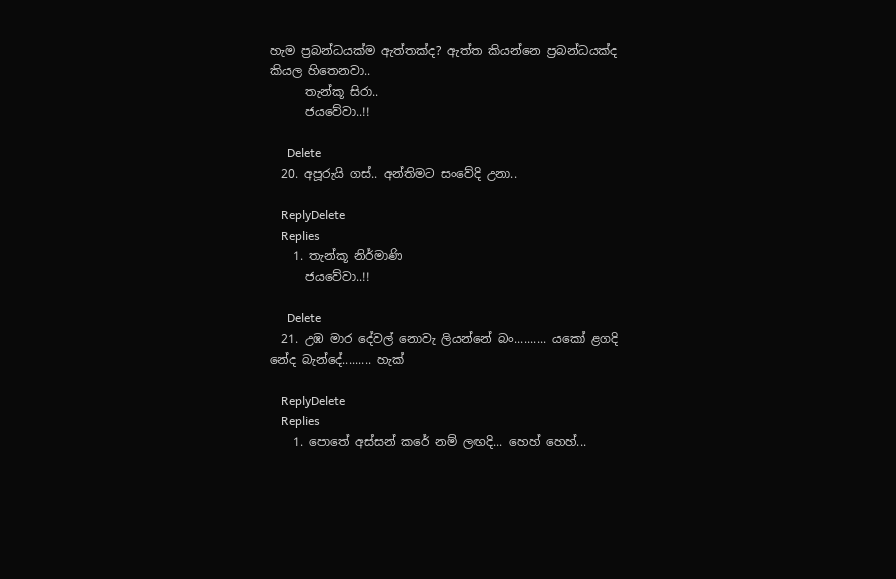හැම ප්‍රබන්ධයක්ම ඇත්තක්ද? ඇත්ත කියන්නෙ ප්‍රබන්ධයක්ද කියල හිතෙනවා..
      තැන්කූ සිරා..
      ජයවේවා..!!

      Delete
  20. අපූරුයි ගස්.. අන්තිමට සංවේදි උනා..

    ReplyDelete
    Replies
    1. තැන්කූ නිර්මාණි
      ජයවේවා..!!

      Delete
  21. උඹ මාර දේවල් නොවැ ලියන්නේ බං.......... යකෝ ළගදි නේද බැන්දේ......... හැක්

    ReplyDelete
    Replies
    1. පොතේ අස්සන් කරේ නම් ලඟදි... හෙහ් හෙහ්...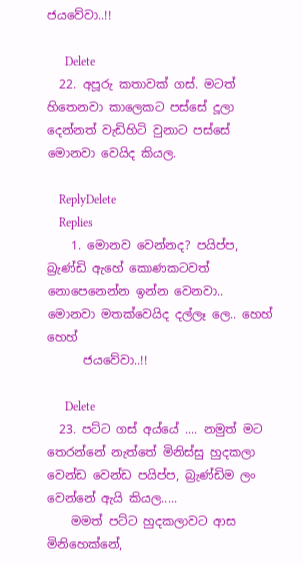ජයවේවා..!!

      Delete
  22. අපූරු කතාවක් ගස්. මටත් හිතෙනවා කාලෙකට පස්සේ දූලා දෙන්නත් වැඩිහිටි වුනාට පස්සේ මොනවා වෙයිද කියල.

    ReplyDelete
    Replies
    1. මොනව වෙන්නද? පයිප්ප, බ්‍රැණ්ඩි ඇහේ කොණකටවත් නොපෙනෙන්න ඉන්න වෙනවා.. මොනවා මතක්වෙයිද දල්ලෑ ලෙ.. හෙහ් හෙහ්
      ජයවේවා..!!

      Delete
  23. පට්ට ගස් අය්යේ .... නමුත් මට තෙරන්නේ නැත්තේ මිනිස්සු හුදකලා වෙන්ඩ වෙන්ඩ පයිප්ප, බ්‍රැණ්ඩිම ලං වෙන්නේ ඇයි කියල.....
    මමත් පට්ට හුදකලාවට ආස මිනිහෙක්නේ,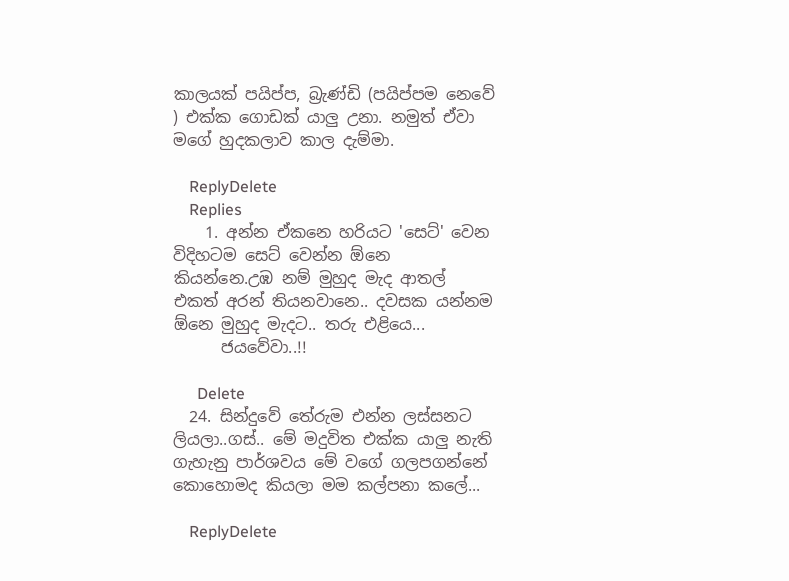කාලයක් පයිප්ප, බ්‍රැණ්ඩි (පයිප්පම නෙවේ ) එක්ක ගොඩක් යාලු උනා. නමුත් ඒවා මගේ හුදකලාව කාල දැම්මා.

    ReplyDelete
    Replies
    1. අන්න ඒකනෙ හරියට 'සෙට්' වෙන විදිහටම සෙට් වෙන්න ඕනෙ කියන්නෙ.උඹ නම් මුහුද මැද ආතල් එකත් අරන් තියනවානෙ.. දවසක යන්නම ඕනෙ මුහුද මැදට.. තරු එළියෙ...
      ජයවේවා..!!

      Delete
  24. සින්දුවේ තේරුම එන්න ලස්සනට ලියලා..ගස්.. මේ මදුවිත එක්ක යාලු නැති ගැහැනු පාර්ශවය මේ වගේ ගලපගන්නේ කොහොමද කියලා මම කල්පනා කලේ...

    ReplyDelete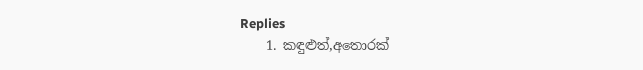Replies
    1. කඳුළුත්,අතොරක්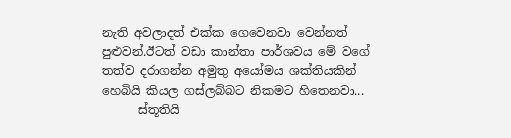නැති අවලාදත් එක්ක ගෙවෙනවා වෙන්නත් පුළුවන්.ඊටත් වඩා කාන්තා පාර්ශවය මේ වගේ තත්ව දරාගන්න අමුතු අයෝමය ශක්තියකින් හෙබියි කියල ගස්ලබ්බට නිකමට හිතෙනවා...
      ස්තූතියි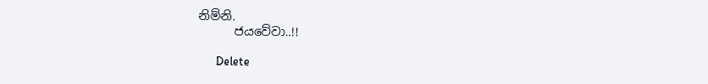නිම්නි.
      ජයවේවා..!!

      Delete